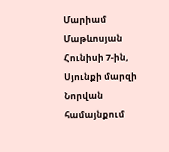Մարիամ Մաթևոսյան
Հունիսի 7-ին, Սյունքի մարզի Նորվան համայնքում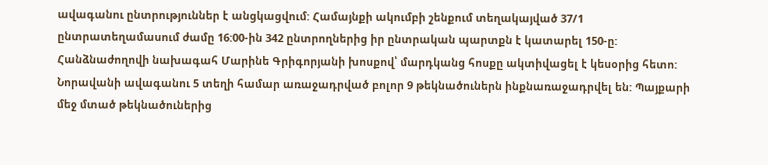ավագանու ընտրություններ է անցկացվում: Համայնքի ակումբի շենքում տեղակայված 37/1 ընտրատեղամասում ժամը 16:00-ին 342 ընտրողներից իր ընտրական պարտքն է կատարել 150-ը: Հանձնաժողովի նախագահ Մարինե Գրիգորյանի խոսքով՝ մարդկանց հոսքը ակտիվացել է կեսօրից հետո:
Նորավանի ավագանու 5 տեղի համար առաջադրված բոլոր 9 թեկնածուներն ինքնառաջադրվել են: Պայքարի մեջ մտած թեկնածուներից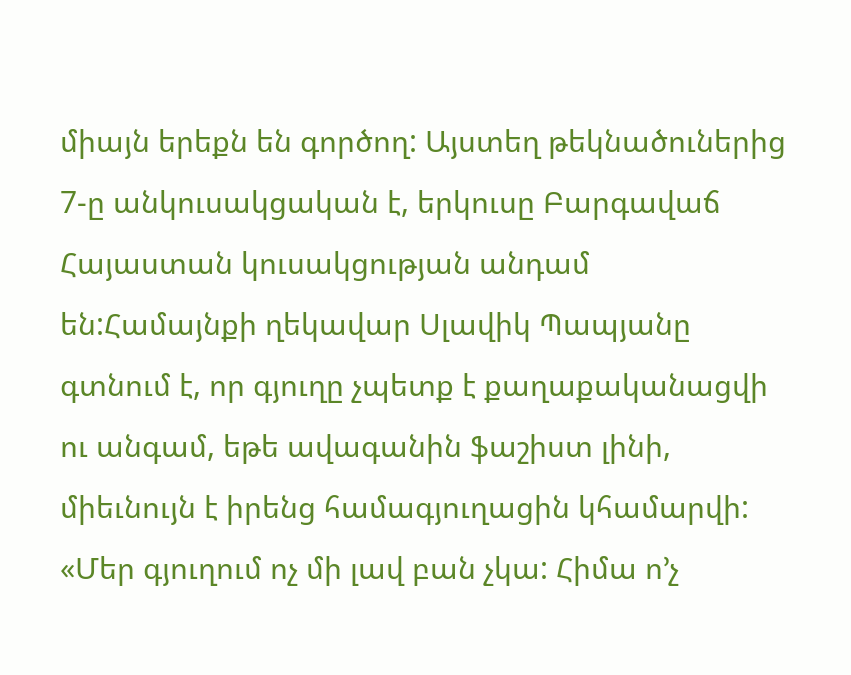միայն երեքն են գործող: Այստեղ թեկնածուներից 7-ը անկուսակցական է, երկուսը Բարգավաճ Հայաստան կուսակցության անդամ են:Համայնքի ղեկավար Սլավիկ Պապյանը գտնում է, որ գյուղը չպետք է քաղաքականացվի ու անգամ, եթե ավագանին ֆաշիստ լինի, միեւնույն է իրենց համագյուղացին կհամարվի:
«Մեր գյուղում ոչ մի լավ բան չկա: Հիմա ո’չ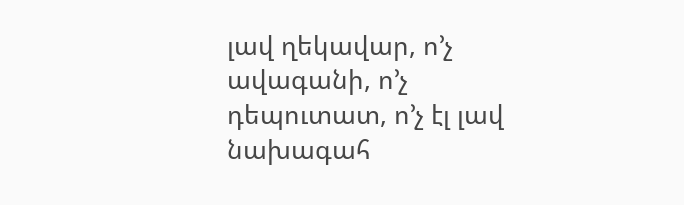լավ ղեկավար, ո’չ ավագանի, ո’չ դեպուտատ, ո’չ էլ լավ նախագահ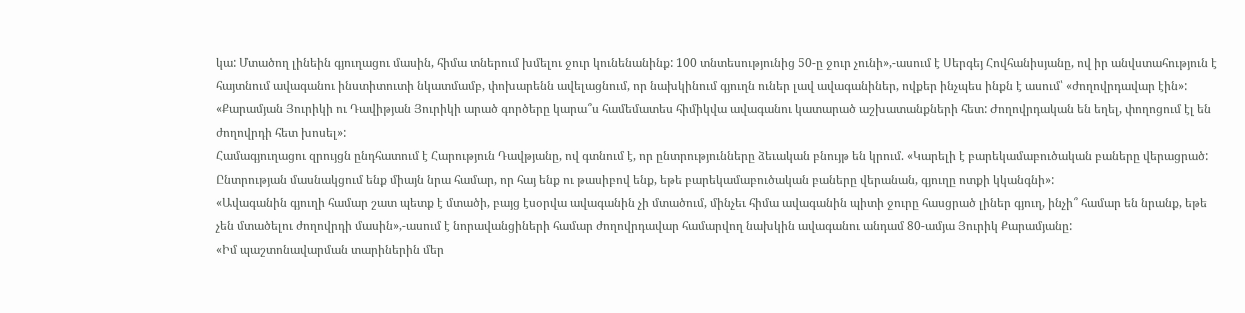կա: Մտածող լինեին գյուղացու մասին, հիմա տներում խմելու ջուր կունենանինք: 100 տնտեսությունից 50-ը ջուր չունի»,-ասում է Սերգեյ Հովհանիսյանը, ով իր անվստահություն է հայտնում ավագանու ինստիտուտի նկատմամբ, փոխարենն ավելացնում, որ նախկինում գյուղն ուներ լավ ավագանիներ, ովքեր ինչպես ինքն է ասում՝ «ժողովրդավար էին»: «Քարամյան Յուրիկի ու Դավիթյան Յուրիկի արած գործերը կարա՞ս համեմատես հիմիկվա ավագանու կատարած աշխատանքների հետ: Ժողովրդական են եղել, փողոցում էլ են ժողովրդի հետ խոսել»:
Համագյուղացու զրույցն ընդհատում է Հարություն Դավթյանը, ով գտնում է, որ ընտրությունները ձեւական բնույթ են կրում. «Կարելի է բարեկամաբուծական բաները վերացրած: Ընտրության մասնակցում ենք միայն նրա համար, որ հայ ենք ու թասիբով ենք, եթե բարեկամաբուծական բաները վերանան, գյուղը ոտքի կկանգնի»:
«Ավագանին գյուղի համար շատ պետք է մտածի, բայց էսօրվա ավագանին չի մտածում, մինչեւ հիմա ավագանին պիտի ջուրը հասցրած լիներ գյուղ, ինչի՞ համար են նրանք, եթե չեն մտածելու ժողովրդի մասին»,-ասում է նորավանցիների համար ժողովրդավար համարվող նախկին ավագանու անդամ 80-ամյա Յուրիկ Քարամյանը:
«Իմ պաշտոնավարման տարիներին մեր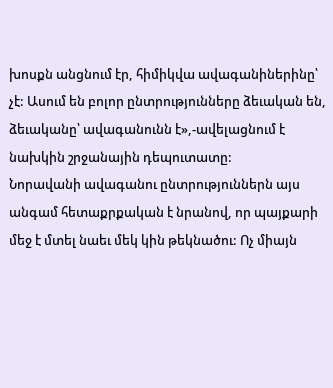խոսքն անցնում էր, հիմիկվա ավագանիներինը՝ չէ: Ասում են բոլոր ընտրությունները ձեւական են, ձեւականը՝ ավագանունն է»,-ավելացնում է նախկին շրջանային դեպուտատը:
Նորավանի ավագանու ընտրություններն այս անգամ հետաքրքական է նրանով, որ պայքարի մեջ է մտել նաեւ մեկ կին թեկնածու: Ոչ միայն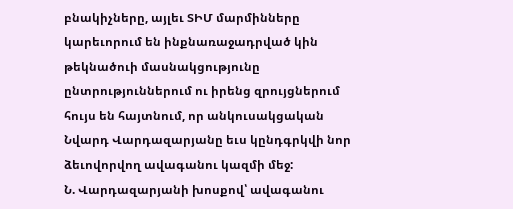բնակիչները, այլեւ ՏԻՄ մարմինները կարեւորում են ինքնառաջադրված կին թեկնածուի մասնակցությունը ընտրություններում ու իրենց զրույցներում հույս են հայտնում, որ անկուսակցական Նվարդ Վարդազարյանը եւս կընդգրկվի նոր ձեւովորվող ավագանու կազմի մեջ:
Ն. Վարդազարյանի խոսքով՝ ավագանու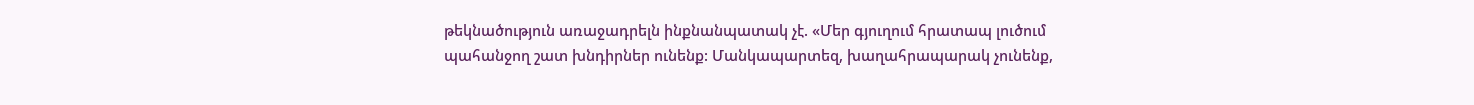թեկնածություն առաջադրելն ինքնանպատակ չէ. «Մեր գյուղում հրատապ լուծում պահանջող շատ խնդիրներ ունենք: Մանկապարտեզ, խաղահրապարակ չունենք,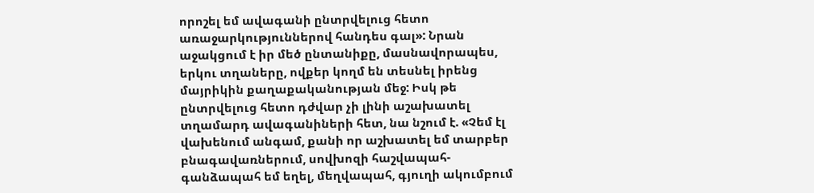որոշել եմ ավագանի ընտրվելուց հետո առաջարկություններով հանդես գալ»: Նրան աջակցում է իր մեծ ընտանիքը, մասնավորապես, երկու տղաները, ովքեր կողմ են տեսնել իրենց մայրիկին քաղաքականության մեջ: Իսկ թե ընտրվելուց հետո դժվար չի լինի աշախատել տղամարդ ավագանիների հետ, նա նշում է. «Չեմ էլ վախենում անգամ, քանի որ աշխատել եմ տարբեր բնագավառներում, սովխոզի հաշվապահ-գանձապահ եմ եղել, մեղվապահ, գյուղի ակումբում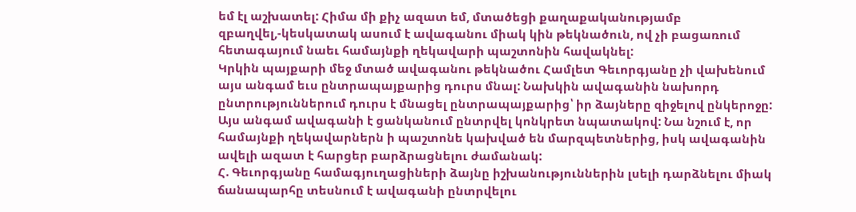եմ էլ աշխատել: Հիմա մի քիչ ազատ եմ, մտածեցի քաղաքականությամբ զբաղվել,-կեսկատակ ասում է ավագանու միակ կին թեկնածուն, ով չի բացառում հետագայում նաեւ համայնքի ղեկավարի պաշտոնին հավակնել:
Կրկին պայքարի մեջ մտած ավագանու թեկնածու Համլետ Գեւորգյանը չի վախենում այս անգամ եւս ընտրապայքարից դուրս մնալ: Նախկին ավագանին նախորդ ընտրություններում դուրս է մնացել ընտրապայքարից՝ իր ձայները զիջելով ընկերոջը: Այս անգամ ավագանի է ցանկանում ընտրվել կոնկրետ նպատակով: Նա նշում է, որ համայնքի ղեկավարներն ի պաշտոնե կախված են մարզպետներից, իսկ ավագանին ավելի ազատ է հարցեր բարձրացնելու ժամանակ:
Հ. Գեւորգյանը համագյուղացիների ձայնը իշխանություններին լսելի դարձնելու միակ ճանապարհը տեսնում է ավագանի ընտրվելու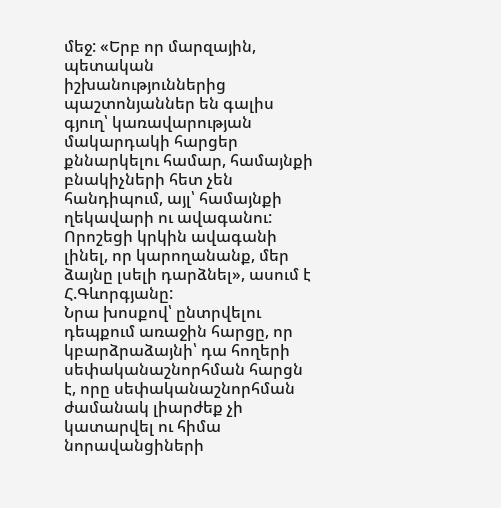մեջ: «Երբ որ մարզային, պետական իշխանություններից պաշտոնյաններ են գալիս գյուղ՝ կառավարության մակարդակի հարցեր քննարկելու համար, համայնքի բնակիչների հետ չեն հանդիպում, այլ՝ համայնքի ղեկավարի ու ավագանու: Որոշեցի կրկին ավագանի լինել, որ կարողանանք, մեր ձայնը լսելի դարձնել», ասում է Հ.Գևորգյանը:
Նրա խոսքով՝ ընտրվելու դեպքում առաջին հարցը, որ կբարձրաձայնի՝ դա հողերի սեփականաշնորհման հարցն է, որը սեփականաշնորհման ժամանակ լիարժեք չի կատարվել ու հիմա նորավանցիների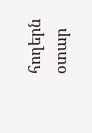հողերն օտար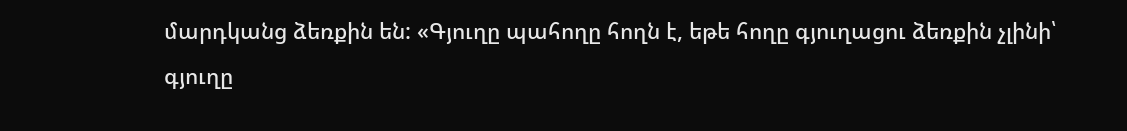մարդկանց ձեռքին են: «Գյուղը պահողը հողն է, եթե հողը գյուղացու ձեռքին չլինի՝ գյուղը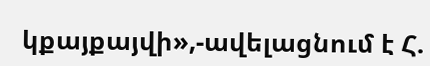կքայքայվի»,-ավելացնում է Հ.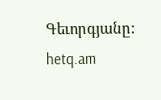Գեւորգյանը:
hetq.am